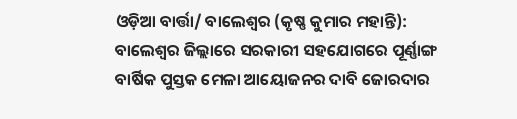ଓଡ଼ିଆ ବାର୍ତ୍ତା/ ବାଲେଶ୍ୱର (କୃଷ୍ଣ କୁମାର ମହାନ୍ତି): ବାଲେଶ୍ୱର ଜିଲ୍ଲାରେ ସରକାରୀ ସହଯୋଗରେ ପୂର୍ଣ୍ଣାଙ୍ଗ ବାର୍ଷିକ ପୁସ୍ତକ ମେଳା ଆୟୋଜନର ଦାବି ଜୋରଦାର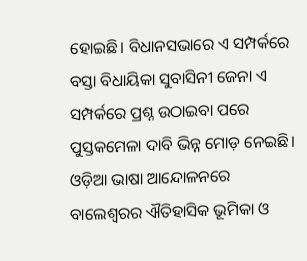ହୋଇଛି। ବିଧାନସଭାରେ ଏ ସମ୍ପର୍କରେ ବସ୍ତା ବିଧାୟିକା ସୁବାସିନୀ ଜେନା ଏ ସମ୍ପର୍କରେ ପ୍ରଶ୍ନ ଉଠାଇବା ପରେ ପୁସ୍ତକମେଳା ଦାବି ଭିନ୍ନ ମୋଡ଼ ନେଇଛି।
ଓଡ଼ିଆ ଭାଷା ଆନ୍ଦୋଳନରେ ବାଲେଶ୍ଵରର ଐତିହାସିକ ଭୂମିକା ଓ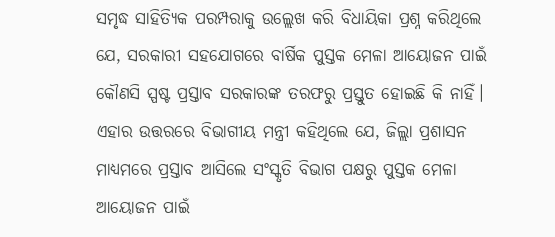ସମୃଦ୍ଧ ସାହିତ୍ୟିକ ପରମ୍ପରାକୁ ଉଲ୍ଲେଖ କରି ବିଧାୟିକା ପ୍ରଶ୍ନ କରିଥିଲେ ଯେ, ସରକାରୀ ସହଯୋଗରେ ବାର୍ଷିକ ପୁସ୍ତକ ମେଳା ଆୟୋଜନ ପାଇଁ କୌଣସି ସ୍ପଷ୍ଟ ପ୍ରସ୍ତାବ ସରକାରଙ୍କ ତରଫରୁ ପ୍ରସ୍ତୁତ ହୋଇଛି କି ନାହିଁ। ଏହାର ଉତ୍ତରରେ ବିଭାଗୀୟ ମନ୍ତ୍ରୀ କହିଥିଲେ ଯେ, ଜିଲ୍ଲା ପ୍ରଶାସନ ମାଧ୍ୟମରେ ପ୍ରସ୍ତାବ ଆସିଲେ ସଂସ୍କୃତି ବିଭାଗ ପକ୍ଷରୁ ପୁସ୍ତକ ମେଳା ଆୟୋଜନ ପାଇଁ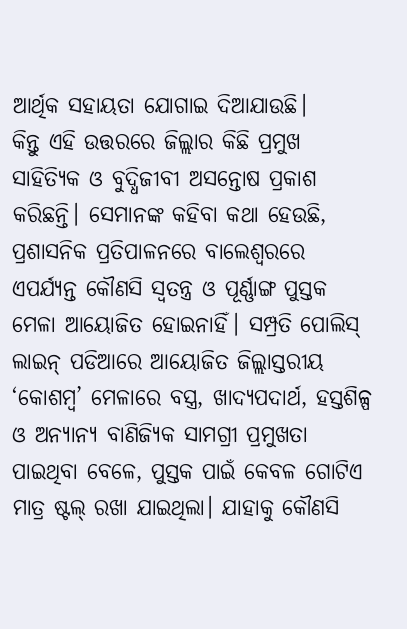ଆର୍ଥିକ ସହାୟତା ଯୋଗାଇ ଦିଆଯାଉଛି।
କିନ୍ତୁ ଏହି ଉତ୍ତରରେ ଜିଲ୍ଲାର କିଛି ପ୍ରମୁଖ ସାହିତ୍ୟିକ ଓ ବୁଦ୍ଧିଜୀବୀ ଅସନ୍ତୋଷ ପ୍ରକାଶ କରିଛନ୍ତି। ସେମାନଙ୍କ କହିବା କଥା ହେଉଛି, ପ୍ରଶାସନିକ ପ୍ରତିପାଳନରେ ବାଲେଶ୍ୱରରେ ଏପର୍ଯ୍ୟନ୍ତ କୌଣସି ସ୍ୱତନ୍ତ୍ର ଓ ପୂର୍ଣ୍ଣାଙ୍ଗ ପୁସ୍ତକ ମେଳା ଆୟୋଜିତ ହୋଇନାହିଁ। ସମ୍ପ୍ରତି ପୋଲିସ୍ ଲାଇନ୍ ପଡିଆରେ ଆୟୋଜିତ ଜିଲ୍ଲାସ୍ତରୀୟ ‘କୋଶମ୍ବ’ ମେଳାରେ ବସ୍ତ୍ର, ଖାଦ୍ୟପଦାର୍ଥ, ହସ୍ତଶିଳ୍ପ ଓ ଅନ୍ୟାନ୍ୟ ବାଣିଜ୍ୟିକ ସାମଗ୍ରୀ ପ୍ରମୁଖତା ପାଇଥିବା ବେଳେ, ପୁସ୍ତକ ପାଇଁ କେବଳ ଗୋଟିଏ ମାତ୍ର ଷ୍ଟଲ୍ ରଖା ଯାଇଥିଲା। ଯାହାକୁ କୌଣସି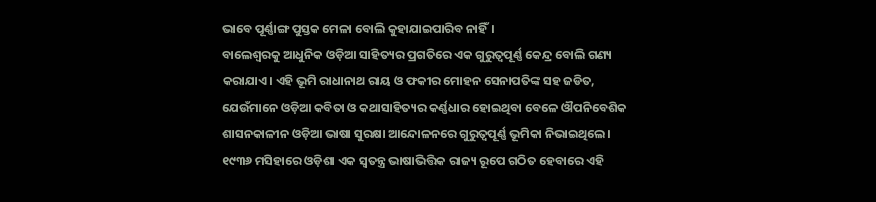ଭାବେ ପୂର୍ଣ୍ଣାଙ୍ଗ ପୁସ୍ତକ ମେଳା ବୋଲି କୁହାଯାଇପାରିବ ନାହିଁ।
ବାଲେଶ୍ୱରକୁ ଆଧୁନିକ ଓଡ଼ିଆ ସାହିତ୍ୟର ପ୍ରଗତିରେ ଏକ ଗୁରୁତ୍ୱପୂର୍ଣ୍ଣ କେନ୍ଦ୍ର ବୋଲି ଗଣ୍ୟ କରାଯାଏ। ଏହି ଭୂମି ରାଧାନାଥ ରାୟ ଓ ଫକୀର ମୋହନ ସେନାପତିଙ୍କ ସହ ଜଡିତ, ଯେଉଁମାନେ ଓଡ଼ିଆ କବିତା ଓ କଥାସାହିତ୍ୟର କର୍ଣ୍ଣଧାର ହୋଇଥିବା ବେଳେ ଔପନିବେଶିକ ଶାସନକାଳୀନ ଓଡ଼ିଆ ଭାଷା ସୁରକ୍ଷା ଆନ୍ଦୋଳନରେ ଗୁରୁତ୍ୱପୂର୍ଣ୍ଣ ଭୂମିକା ନିଭାଇଥିଲେ। ୧୯୩୬ ମସିହାରେ ଓଡ଼ିଶା ଏକ ସ୍ୱତନ୍ତ୍ର ଭାଷାଭିତ୍ତିକ ରାଜ୍ୟ ରୂପେ ଗଠିତ ହେବାରେ ଏହି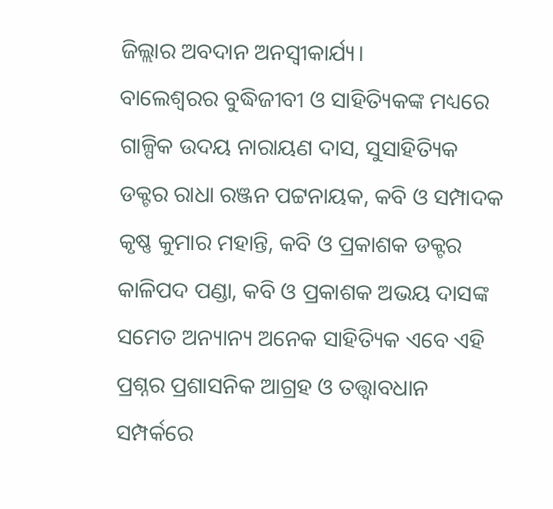ଜିଲ୍ଲାର ଅବଦାନ ଅନସ୍ବୀକାର୍ଯ୍ୟ।
ବାଲେଶ୍ବରର ବୁଦ୍ଧିଜୀବୀ ଓ ସାହିତ୍ୟିକଙ୍କ ମଧ୍ୟରେ ଗାଳ୍ପିକ ଉଦୟ ନାରାୟଣ ଦାସ, ସୁସାହିତ୍ୟିକ ଡକ୍ଟର ରାଧା ରଞ୍ଜନ ପଟ୍ଟନାୟକ, କବି ଓ ସମ୍ପାଦକ କୃଷ୍ଣ କୁମାର ମହାନ୍ତି, କବି ଓ ପ୍ରକାଶକ ଡକ୍ଟର କାଳିପଦ ପଣ୍ଡା, କବି ଓ ପ୍ରକାଶକ ଅଭୟ ଦାସଙ୍କ ସମେତ ଅନ୍ୟାନ୍ୟ ଅନେକ ସାହିତ୍ୟିକ ଏବେ ଏହି ପ୍ରଶ୍ନର ପ୍ରଶାସନିକ ଆଗ୍ରହ ଓ ତତ୍ତ୍ଵାବଧାନ ସମ୍ପର୍କରେ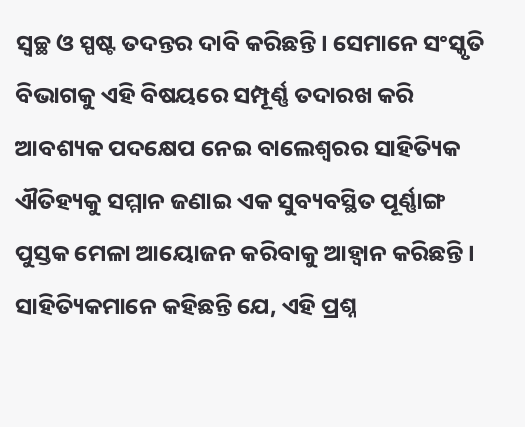ସ୍ୱଚ୍ଛ ଓ ସ୍ପଷ୍ଟ ତଦନ୍ତର ଦାବି କରିଛନ୍ତି। ସେମାନେ ସଂସ୍କୃତି ବିଭାଗକୁ ଏହି ବିଷୟରେ ସମ୍ପୂର୍ଣ୍ଣ ତଦାରଖ କରି ଆବଶ୍ୟକ ପଦକ୍ଷେପ ନେଇ ବାଲେଶ୍ୱରର ସାହିତ୍ୟିକ ଐତିହ୍ୟକୁ ସମ୍ମାନ ଜଣାଇ ଏକ ସୁବ୍ୟବସ୍ଥିତ ପୂର୍ଣ୍ଣାଙ୍ଗ ପୁସ୍ତକ ମେଳା ଆୟୋଜନ କରିବାକୁ ଆହ୍ୱାନ କରିଛନ୍ତି।
ସାହିତ୍ୟିକମାନେ କହିଛନ୍ତି ଯେ, ଏହି ପ୍ରଶ୍ନ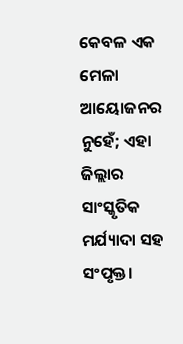କେବଳ ଏକ ମେଳା ଆୟୋଜନର ନୁହେଁ; ଏହା ଜିଲ୍ଲାର ସାଂସ୍କୃତିକ ମର୍ଯ୍ୟାଦା ସହ ସଂପୃକ୍ତ।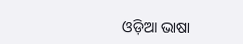ଓଡ଼ିଆ ଭାଷା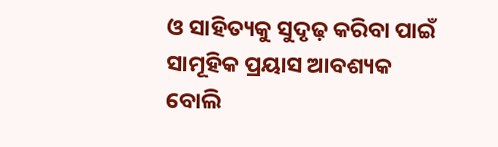ଓ ସାହିତ୍ୟକୁ ସୁଦୃଢ଼ କରିବା ପାଇଁ ସାମୂହିକ ପ୍ରୟାସ ଆବଶ୍ୟକ ବୋଲି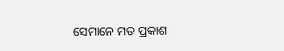ସେମାନେ ମତ ପ୍ରକାଶ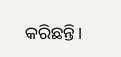କରିଛନ୍ତି।